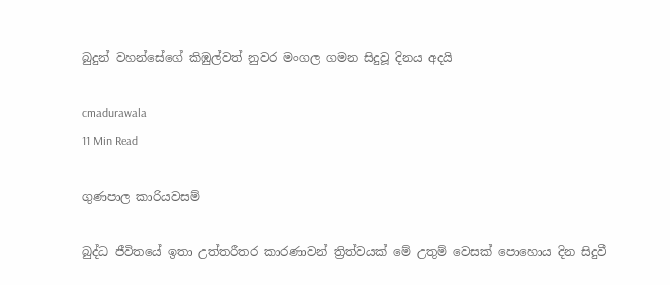බුදුන් වහන්සේගේ කිඹුල්වත් නුවර මංගල ගමන සිදුවූ දිනය අදයි

cmadurawala
11 Min Read

ගුණපාල කාරියවසම්

බුද්ධ ජීවිතයේ ඉතා උත්තරීතර කාරණාවන් ත්‍රිත්වයක් මේ උතුම් වෙසක් පොහොය දින සිදුවී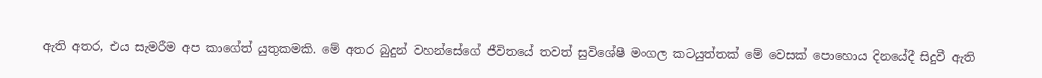ඇති අතර, එය සැමරීම අප කාගේත් යුතුකමකි. මේ අතර බුදුන් වහන්සේගේ ජීවිතයේ තවත් සුවිශේෂී මංගල කටයුත්තක් මේ වෙසක් පොහොය දිනයේදී සිදුවී ඇති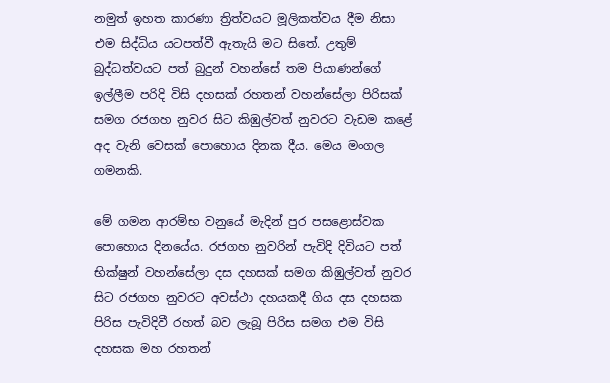නමුත් ඉහත කාරණා ත්‍රිත්වයට මූලිකත්වය දීම නිසා එම සිද්ධිය යටපත්වී ඇතැයි මට සිතේ. උතුම් බුද්ධත්වයට පත් බුදුන් වහන්සේ තම පියාණන්ගේ ඉල්ලීම පරිදි විසි දහසක් රහතන් වහන්සේලා පිරිසක් සමග රජගහ නුවර සිට කිඹුල්වත් නුවරට වැඩම කළේ අද වැනි වෙසක් පොහොය දිනක දීය. මෙය මංගල ගමනකි.

මේ ගමන ආරම්භ වනුයේ මැදින් පුර පසළොස්වක පොහොය දිනයේය. රජගහ නුවරින් පැවිදි දිවියට පත් භික්ෂුන් වහන්සේලා දස දහසක් සමග කිඹුල්වත් නුවර සිට රජගහ නුවරට අවස්ථා දහයකදී ගිය දස දහසක පිරිස පැවිදිවී රහත් බව ලැබූ පිරිස සමග එම විසි දහසක මහ රහතන්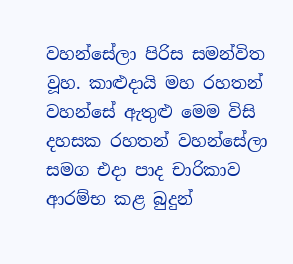වහන්සේලා පිරිස සමන්විත වූහ. කාළුදායි මහ රහතන් වහන්සේ ඇතුළු මෙම විසි දහසක රහතන් වහන්සේලා සමග එදා පාද චාරිකාව ආරම්භ කළ බුදුන්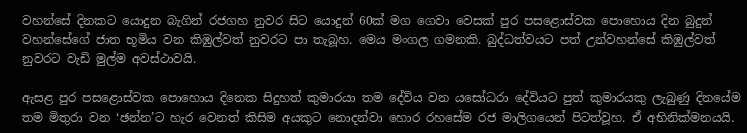වහන්සේ දිනකට යොදුන බැගින් රජගහ නුවර සිට යොදුන් 60ක් මග ගෙවා වෙසක් පුර පසළොස්වක පොහොය දින බුදුන් වහන්සේගේ ජාත භූමිය වන කිඹුල්වත් නුවරට පා තැබූහ. මෙය මංගල ගමනකි. බුද්ධත්වයට පත් උන්වහන්සේ කිඹුල්වත් නුවරට වැඩි මුල්ම අවස්ථාවයි.

ඇසළ පුර පසළොස්වක පොහොය දිනෙක සිදුහත් කුමාරයා තම දේවිය වන යසෝධරා දේවියට පුත් කුමාරයකු ලැබුණු දිනයේම තම මිතුරා වන ‘ඡන්න’ට හැර වෙනත් කිසිම අයකුට නොදන්වා හොර රහසේම රජ මාලිගයෙන් පිටත්වූහ. ඒ අභිනික්මනයයි.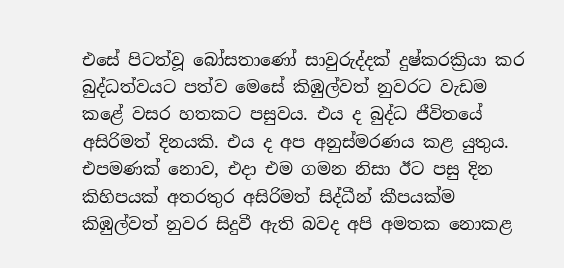එසේ පිටත්වූ බෝසතාණෝ සාවුරුද්දක් දුෂ්කරක්‍රියා කර බුද්ධත්වයට පත්ව මෙසේ කිඹුල්වත් නුවරට වැඩම කළේ වසර හතකට පසුවය. එය ද බුද්ධ ජීවිතයේ අසිරිමත් දිනයකි. එය ද අප අනුස්මරණය කළ යුතුය. එපමණක් නොව, එදා එම ගමන නිසා ඊට පසු දින කිහිපයක් අතරතුර අසිරිමත් සිද්ධීන් කීපයක්ම කිඹුල්වත් නුවර සිදුවී ඇති බවද අපි අමතක නොකළ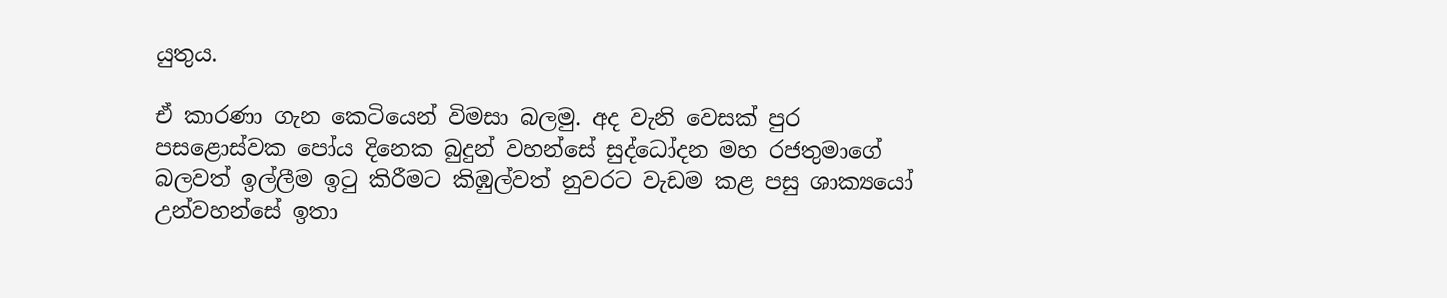යුතුය.

ඒ කාරණා ගැන කෙටියෙන් විමසා බලමු. අද වැනි වෙසක් පුර පසළොස්වක පෝය දිනෙක බුදුන් වහන්සේ සුද්ධෝදන මහ රජතුමාගේ බලවත් ඉල්ලීම ඉටු කිරීමට කිඹුල්වත් නුවරට වැඩම කළ පසු ශාක්‍යයෝ උන්වහන්සේ ඉතා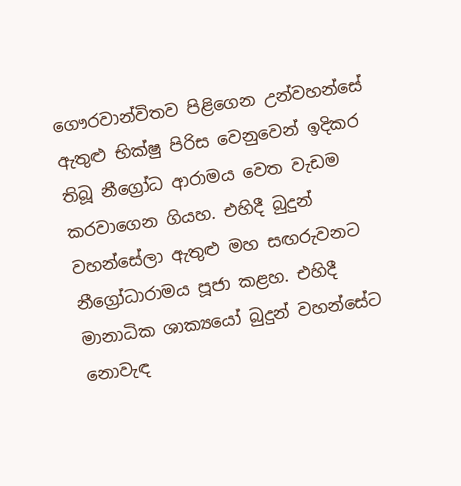ගෞරවාන්විතව පිළිගෙන උන්වහන්සේ ඇතුළු භික්ෂු පිරිස වෙනුවෙන් ඉදිකර තිබූ නීග්‍රෝධ ආරාමය වෙත වැඩම කරවාගෙන ගියහ. එහිදී බුදුන් වහන්සේලා ඇතුළු මහ සඟරුවනට නීග්‍රෝධාරාමය පූජා කළහ. එහිදී මානාධික ශාක්‍යයෝ බුදුන් වහන්සේට නොවැඳ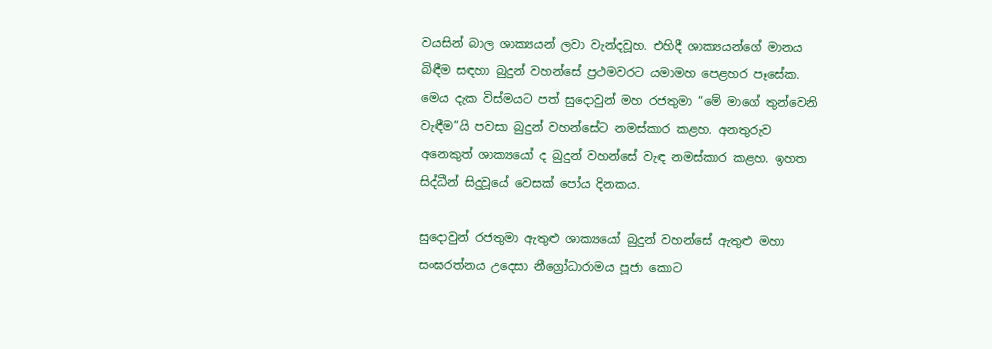වයසින් බාල ශාක්‍යයන් ලවා වැන්දවූහ. එහිදී ශාක්‍යයන්ගේ මානය බිඳීම සඳහා බුදුන් වහන්සේ ප්‍රථමවරට යමාමහ පෙළහර පෑසේක. මෙය දැක විස්මයට පත් සුදොවුන් මහ රජතුමා “මේ මාගේ තුන්වෙනි වැඳීම”යි පවසා බුදුන් වහන්සේට නමස්කාර කළහ. අනතුරුව අනෙකුත් ශාක්‍යයෝ ද බුදුන් වහන්සේ වැඳ නමස්කාර කළහ. ඉහත සිද්ධීන් සිදුවූයේ වෙසක් පෝය දිනකය.

සුදොවුන් රජතුමා ඇතුළු ශාක්‍යයෝ බුදුන් වහන්සේ ඇතුළු මහා සංඝරත්නය උදෙසා නීග්‍රෝධාරාමය පූජා කොට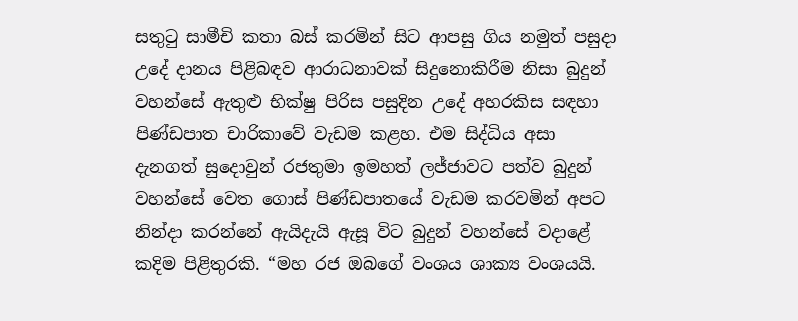සතුටු සාමීචි කතා බස් කරමින් සිට ආපසු ගිය නමුත් පසුදා උදේ දානය පිළිබඳව ආරාධනාවක් සිදුනොකිරීම නිසා බුදුන් වහන්සේ ඇතුළු භික්ෂු පිරිස පසුදින උදේ අහරකිස සඳහා පිණ්ඩපාත චාරිකාවේ වැඩම කළහ. එම සිද්ධිය අසා දැනගත් සුදොවුන් රජතුමා ඉමහත් ලජ්ජාවට පත්ව බුදුන් වහන්සේ වෙත ගොස් පිණ්ඩපාතයේ වැඩම කරවමින් අපට නින්දා කරන්නේ ඇයිදැයි ඇසූ විට බුදුන් වහන්සේ වදාළේ කදිම පිළිතුරකි. “මහ රජ ඔබගේ වංශය ශාක්‍ය වංශයයි.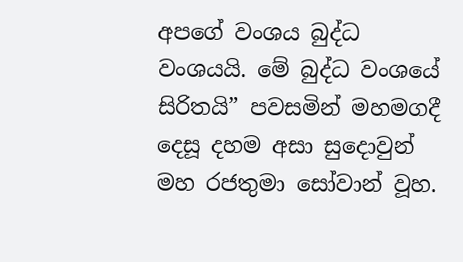අපගේ වංශය බුද්ධ වංශයයි. මේ බුද්ධ වංශයේ සිරිතයි” පවසමින් මහමගදී දෙසූ දහම අසා සුදොවුන් මහ රජතුමා සෝවාන් වූහ.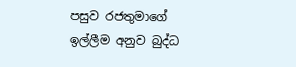පසුව රජතුමාගේ ඉල්ලීම අනුව බුද්ධ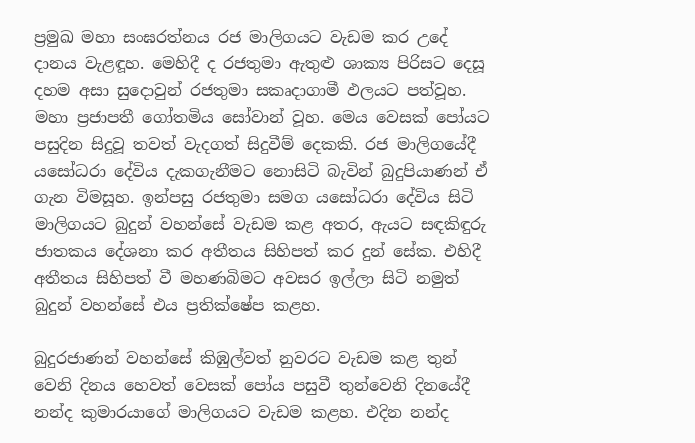ප්‍රමුඛ මහා සංඝරත්නය රජ මාලිගයට වැඩම කර උදේ දානය වැළඳූහ. මෙහිදී ද රජතුමා ඇතුළු ශාක්‍ය පිරිසට දෙසූ දහම අසා සුදොවුන් රජතුමා සකෘදාගාමී ඵලයට පත්වූහ. මහා ප්‍රජාපතී ගෝතමිය සෝවාන් වූහ. මෙය වෙසක් පෝයට පසුදින සිදුවූ තවත් වැදගත් සිදුවීම් දෙකකි. රජ මාලිගයේදී යසෝධරා දේවිය දැකගැනීමට නොසිටි බැවින් බුදුපියාණන් ඒ ගැන විමසූහ. ඉන්පසු රජතුමා සමග යසෝධරා දේවිය සිටි මාලිගයට බුදුන් වහන්සේ වැඩම කළ අතර, ඇයට සඳකිඳුරු ජාතකය දේශනා කර අතීතය සිහිපත් කර දුන් සේක. එහිදී අතීතය සිහිපත් වී මහණබිමට අවසර ඉල්ලා සිටි නමුත් බුදුන් වහන්සේ එය ප්‍රතික්ෂේප කළහ.

බුදුරජාණන් වහන්සේ කිඹුල්වත් නුවරට වැඩම කළ තුන් වෙනි දිනය හෙවත් වෙසක් පෝය පසුවී තුන්වෙනි දිනයේදී නන්ද කුමාරයාගේ මාලිගයට වැඩම කළහ. එදින නන්ද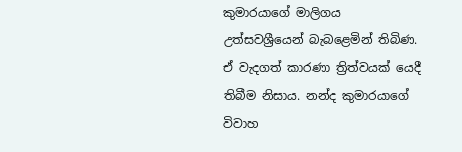කුමාරයාගේ මාලිගය උත්සවශ්‍රීයෙන් බැබළෙමින් තිබිණ. ඒ වැදගත් කාරණා ත්‍රිත්වයක් යෙදී තිබීම නිසාය. නන්ද කුමාරයාගේ විවාහ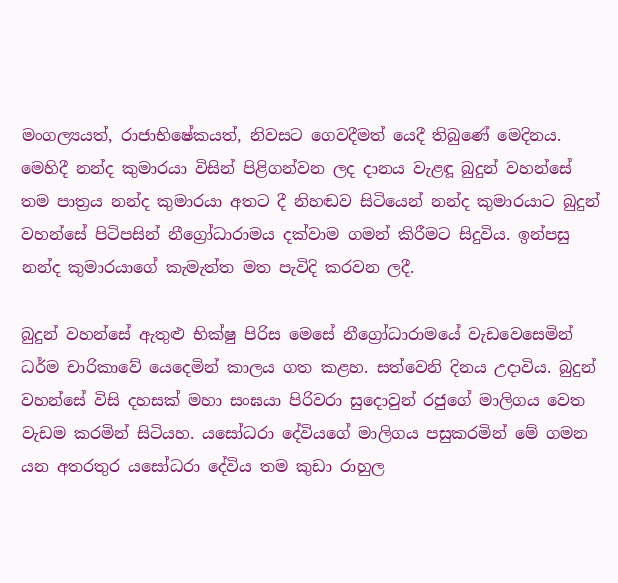මංගල්‍යයත්, රාජාභිෂේකයත්, නිවසට ගෙවදීමත් යෙදී තිබුණේ මෙදිනය. මෙහිදී නන්ද කුමාරයා විසින් පිළිගන්වන ලද දානය වැළඳූ බුදුන් වහන්සේ තම පාත්‍රය නන්ද කුමාරයා අතට දී නිහඬව සිටියෙන් නන්ද කුමාරයාට බුදුන් වහන්සේ පිටිපසින් නීග්‍රෝධාරාමය දක්වාම ගමන් කිරීමට සිදුවිය. ඉන්පසු නන්ද කුමාරයාගේ කැමැත්ත මත පැවිදි කරවන ලදී.

බුදුන් වහන්සේ ඇතුළු භික්ෂු පිරිස මෙසේ නීග්‍රෝධාරාමයේ වැඩවෙසෙමින් ධර්ම චාරිකාවේ යෙදෙමින් කාලය ගත කළහ. සත්වෙනි දිනය උදාවිය. බුදුන් වහන්සේ විසි දහසක් මහා සංඝයා පිරිවරා සුදොවුන් රජුගේ මාලිගය වෙත වැඩම කරමින් සිටියහ. යසෝධරා දේවියගේ මාලිගය පසුකරමින් මේ ගමන යන අතරතුර යසෝධරා දේවිය තම කුඩා රාහුල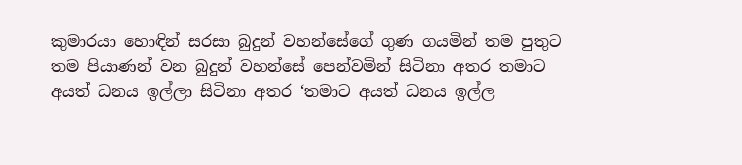කුමාරයා හොඳින් සරසා බුදුන් වහන්සේගේ ගුණ ගයමින් තම පුතුට තම පියාණන් වන බුදුන් වහන්සේ පෙන්වමින් සිටිනා අතර තමාට අයත් ධනය ඉල්ලා සිටිනා අතර ‘තමාට අයත් ධනය ඉල්ල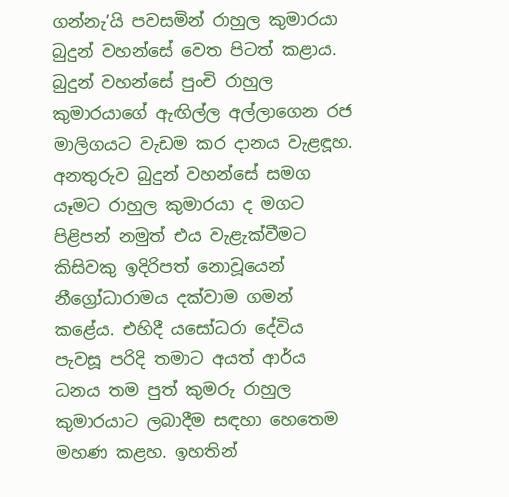ගන්නැ’යි පවසමින් රාහුල කුමාරයා බුදුන් වහන්සේ වෙත පිටත් කළාය. බුදුන් වහන්සේ පුංචි රාහුල කුමාරයාගේ ඇඟිල්ල අල්ලාගෙන රජ මාලිගයට වැඩම කර දානය වැළඳූහ. අනතුරුව බුදුන් වහන්සේ සමග යෑමට රාහුල කුමාරයා ද මගට පිළිපන් නමුත් එය වැළැක්වීමට කිසිවකු ඉදිරිපත් නොවූයෙන් නීග්‍රෝධාරාමය දක්වාම ගමන් කළේය. එහිදී යසෝධරා දේවිය පැවසූ පරිදි තමාට අයත් ආර්ය ධනය තම පුත් කුමරු රාහුල කුමාරයාට ලබාදීම සඳහා හෙතෙම මහණ කළහ. ඉහතින්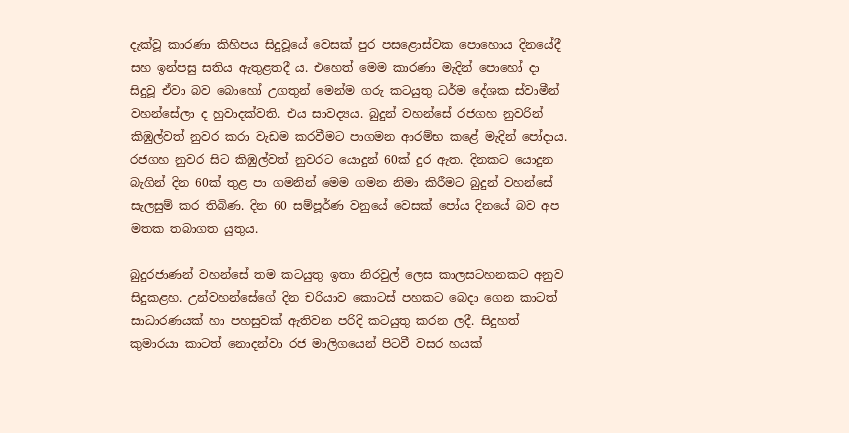දැක්වූ කාරණා කිහිපය සිදුවූයේ වෙසක් පුර පසළොස්වක පොහොය දිනයේදී සහ ඉන්පසු සතිය ඇතුළතදී ය. එහෙත් මෙම කාරණා මැදින් පොහෝ දා සිදුවූ ඒවා බව බොහෝ උගතුන් මෙන්ම ගරු කටයුතු ධර්ම දේශක ස්වාමීන් වහන්සේලා ද හුවාදක්වති. එය සාවද්‍යය. බුදුන් වහන්සේ රජගහ නුවරින් කිඹුල්වත් නුවර කරා වැඩම කරවීමට පාගමන ආරම්භ කළේ මැදින් පෝදාය. රජගහ නුවර සිට කිඹුල්වත් නුවරට යොදුන් 60ක් දුර ඇත. දිනකට යොදුන බැගින් දින 60ක් තුළ පා ගමනින් මෙම ගමන නිමා කිරීමට බුදුන් වහන්සේ සැලසුම් කර තිබිණ. දින 60 සම්පූර්ණ වනුයේ වෙසක් පෝය දිනයේ බව අප මතක තබාගත යුතුය.

බුදුරජාණන් වහන්සේ තම කටයුතු ඉතා නිරවුල් ලෙස කාලසටහනකට අනුව සිදුකළහ. උන්වහන්සේගේ දින චරියාව කොටස් පහකට බෙදා ගෙන කාටත් සාධාරණයක් හා පහසුවක් ඇතිවන පරිදි කටයුතු කරන ලදී. සිදුහත් කුමාරයා කාටත් නොදන්වා රජ මාලිගයෙන් පිටවී වසර හයක්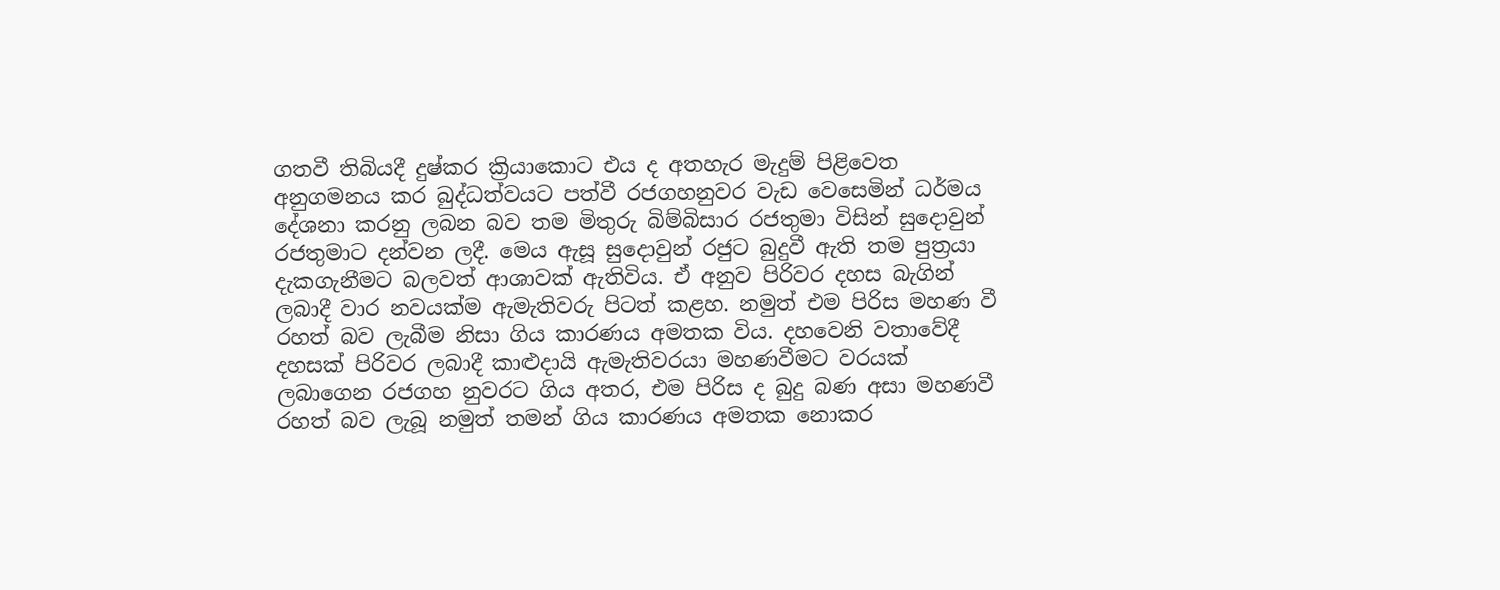ගතවී තිබියදී දුෂ්කර ක්‍රියාකොට එය ද අතහැර මැදුම් පිළිවෙත අනුගමනය කර බුද්ධත්වයට පත්වී රජගහනුවර වැඩ වෙසෙමින් ධර්මය දේශනා කරනු ලබන බව තම මිතුරු බිම්බිසාර රජතුමා විසින් සුදොවුන් රජතුමාට දන්වන ලදී. මෙය ඇසූ සුදොවුන් රජුට බුදුවී ඇති තම පුත්‍රයා දැකගැනීමට බලවත් ආශාවක් ඇතිවිය. ඒ අනුව පිරිවර දහස බැගින් ලබාදී වාර නවයක්ම ඇමැතිවරු පිටත් කළහ. නමුත් එම පිරිස මහණ වී රහත් බව ලැබීම නිසා ගිය කාරණය අමතක විය. දහවෙනි වතාවේදී දහසක් පිරිවර ලබාදී කාළුදායි ඇමැතිවරයා මහණවීමට වරයක් ලබාගෙන රජගහ නුවරට ගිය අතර, එම පිරිස ද බුදු බණ අසා මහණවී රහත් බව ලැබූ නමුත් තමන් ගිය කාරණය අමතක නොකර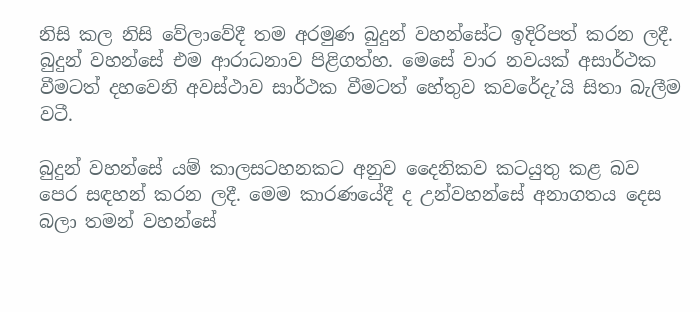නිසි කල නිසි වේලාවේදී තම අරමුණ බුදුන් වහන්සේට ඉදිරිපත් කරන ලදී. බුදුන් වහන්සේ එම ආරාධනාව පිළිගත්හ. මෙසේ වාර නවයක් අසාර්ථක වීමටත් දහවෙනි අවස්ථාව සාර්ථක වීමටත් හේතුව කවරේදැ’යි සිතා බැලීම වටී.

බුදුන් වහන්සේ යම් කාලසටහනකට අනුව දෛනිකව කටයුතු කළ බව පෙර සඳහන් කරන ලදී. මෙම කාරණයේදී ද උන්වහන්සේ අනාගතය දෙස බලා තමන් වහන්සේ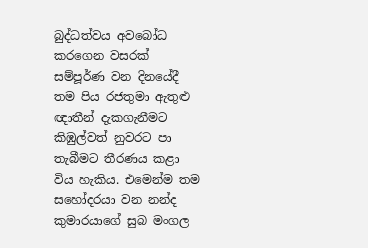බුද්ධත්වය අවබෝධ කරගෙන වසරක් සම්පූර්ණ වන දිනයේදී තම පිය රජතුමා ඇතුළු ඥාතීන් දැකගැනීමට කිඹුල්වත් නුවරට පා තැබීමට තීරණය කළා විය හැකිය. එමෙන්ම තම සහෝදරයා වන නන්ද කුමාරයාගේ සුබ මංගල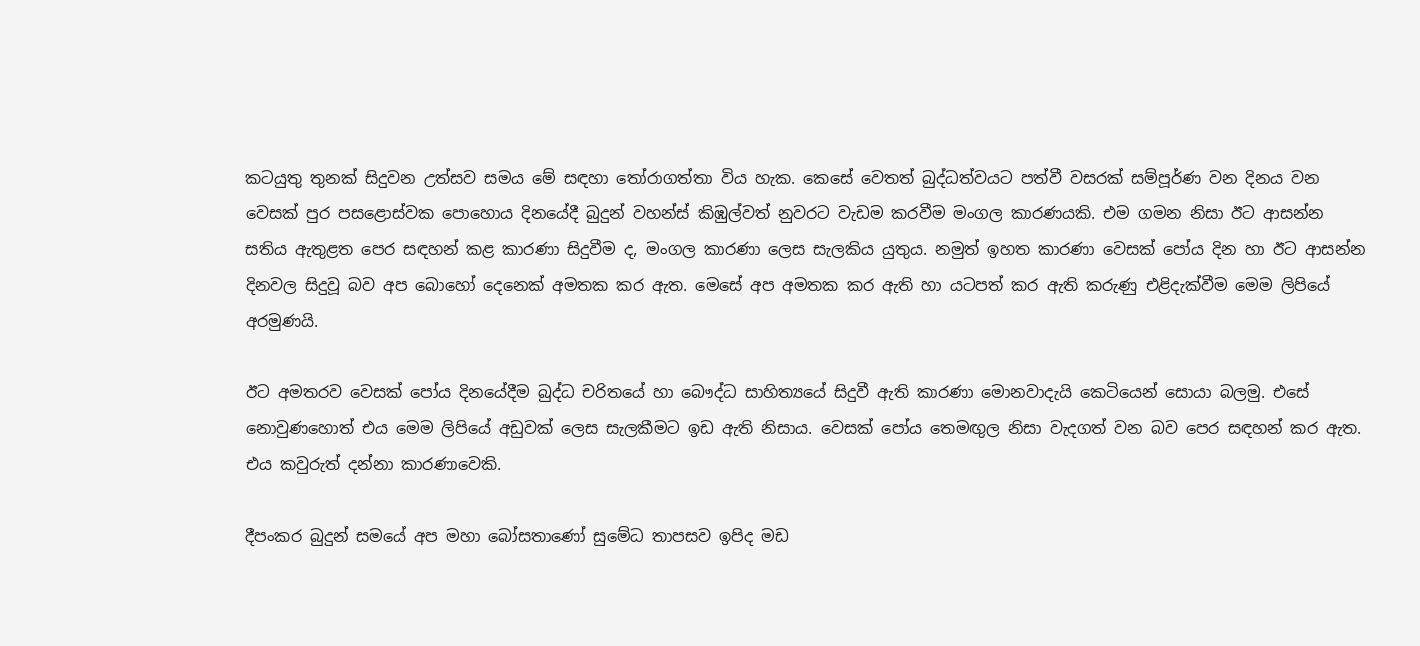කටයුතු තුනක් සිදුවන උත්සව සමය මේ සඳහා තෝරාගත්තා විය හැක. කෙසේ වෙතත් බුද්ධත්වයට පත්වී වසරක් සම්පූර්ණ වන දිනය වන වෙසක් පුර පසළොස්වක පොහොය දිනයේදී බුදුන් වහන්ස් කිඹුල්වත් නුවරට වැඩම කරවීම මංගල කාරණයකි. එම ගමන නිසා ඊට ආසන්න සතිය ඇතුළත පෙර සඳහන් කළ කාරණා සිදුවීම ද, මංගල කාරණා ලෙස සැලකිය යුතුය. නමුත් ඉහත කාරණා වෙසක් පෝය දින හා ඊට ආසන්න දිනවල සිදුවූ බව අප බොහෝ දෙනෙක් අමතක කර ඇත. මෙසේ අප අමතක කර ඇති හා යටපත් කර ඇති කරුණු එළිදැක්වීම මෙම ලිපියේ අරමුණයි.

ඊට අමතරව වෙසක් පෝය දිනයේදීම බුද්ධ චරිතයේ හා බෞද්ධ සාහිත්‍යයේ සිදුවී ඇති කාරණා මොනවාදැයි කෙටියෙන් සොයා බලමු. එසේ නොවුණහොත් එය මෙම ලිපියේ අඩුවක් ලෙස සැලකීමට ඉඩ ඇති නිසාය. වෙසක් පෝය තෙමඟුල නිසා වැදගත් වන බව පෙර සඳහන් කර ඇත. එය කවුරුත් දන්නා කාරණාවෙකි.

දීපංකර බුදුන් සමයේ අප මහා බෝසතාණෝ සුමේධ තාපසව ඉපිද මඩ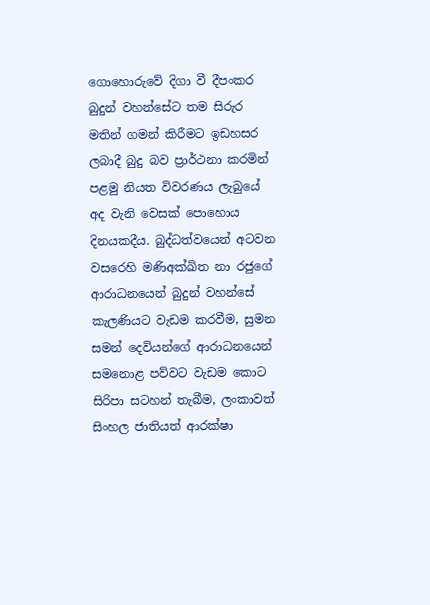ගොහොරුවේ දිගා වී දීපංකර බුදුන් වහන්සේට තම සිරුර මතින් ගමන් කිරීමට ඉඩහසර ලබාදී බුදු බව ප්‍රාර්ථනා කරමින් පළමු නියත විවරණය ලැබුයේ අද වැනි වෙසක් පොහොය දිනයකදීය. බුද්ධත්වයෙන් අටවන වසරෙහි මණිඅක්ඛිත නා රජුගේ ආරාධනයෙන් බුදුන් වහන්සේ කැලණියට වැඩම කරවීම, සුමන සමන් දෙවියන්ගේ ආරාධනයෙන් සමනොළ පව්වට වැඩම කොට සිරිපා සටහන් තැබීම, ලංකාවත් සිංහල ජාතියත් ආරක්ෂා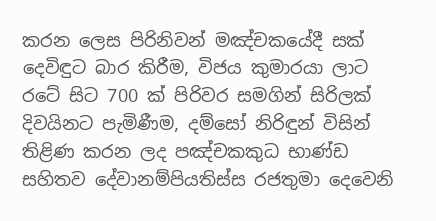කරන ලෙස පිරිනිවන් මඤ්චකයේදී සක් දෙවිඳුට බාර කිරීම, විජය කුමාරයා ලාට රටේ සිට 700 ක් පිරිවර සමගින් සිරිලක් දිවයිනට පැමිණීම, දම්සෝ නිරිඳුන් විසින් තිළිණ කරන ලද පඤ්චකකුධ භාණ්ඩ සහිතව දේවානම්පියතිස්ස රජතුමා දෙවෙනි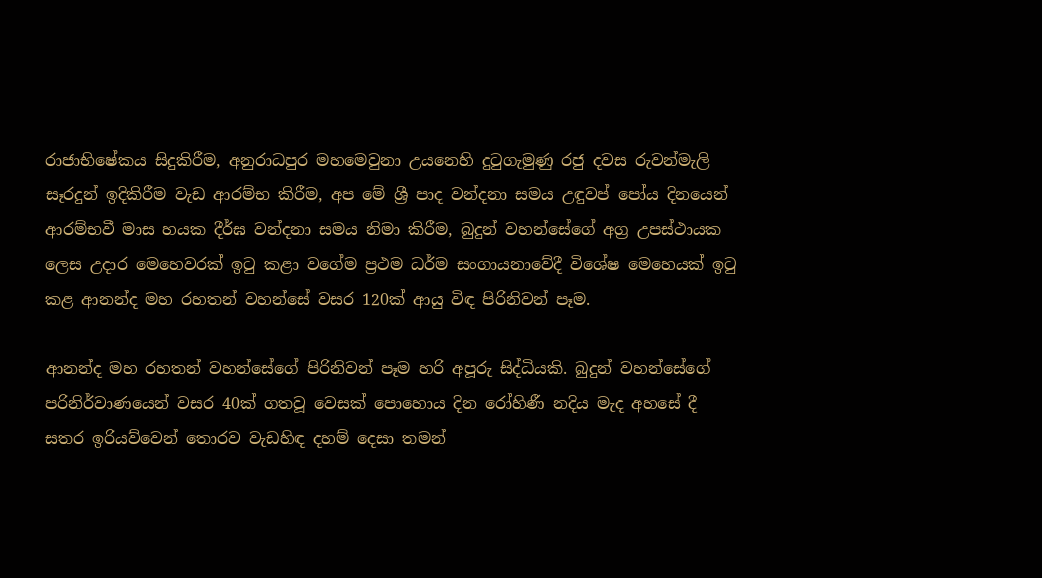රාජාභිෂේකය සිදුකිරීම, අනුරාධපුර මහමෙවුනා උයනෙහි දුටුගැමුණු රජු දවස රුවන්මැලි සෑරදුන් ඉදිකිරීම වැඩ ආරම්භ කිරීම, අප මේ ශ්‍රී පාද වන්දනා සමය උඳුවප් පෝය දිනයෙන් ආරම්භවී මාස හයක දීර්ඝ වන්දනා සමය නිමා කිරීම, බුදුන් වහන්සේගේ අග්‍ර උපස්ථායක ලෙස උදාර මෙහෙවරක් ඉටු කළා වගේම ප්‍රථම ධර්ම සංගායනාවේදී විශේෂ මෙහෙයක් ඉටු කළ ආනන්ද මහ රහතන් වහන්සේ වසර 120ක් ආයු විඳ පිරිනිවන් පෑම.

ආනන්ද මහ රහතන් වහන්සේගේ පිරිනිවන් පෑම හරි අපූරු සිද්ධියකි. බුදුන් වහන්සේගේ පරිනිර්වාණයෙන් වසර 40ක් ගතවූ වෙසක් පොහොය දින රෝහිණී නදිය මැද අහසේ දී සතර ඉරියව්වෙන් තොරව වැඩහිඳ දහම් දෙසා තමන්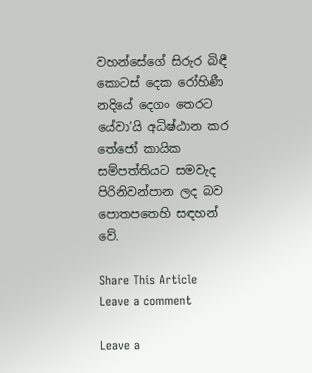වහන්සේගේ සිරුර බිඳී කොටස් දෙක රෝහිණී නදියේ දෙගං තෙරට යේවා’යි අධිෂ්ඨාන කර තේජෝ කායික සම්පත්තියට සමවැද පිරිනිවන්පාන ලද බව පොතපතෙහි සඳහන් වේ.

Share This Article
Leave a comment

Leave a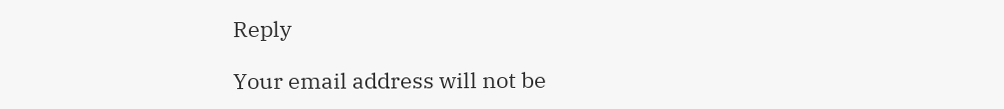Reply

Your email address will not be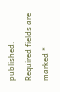published. Required fields are marked *